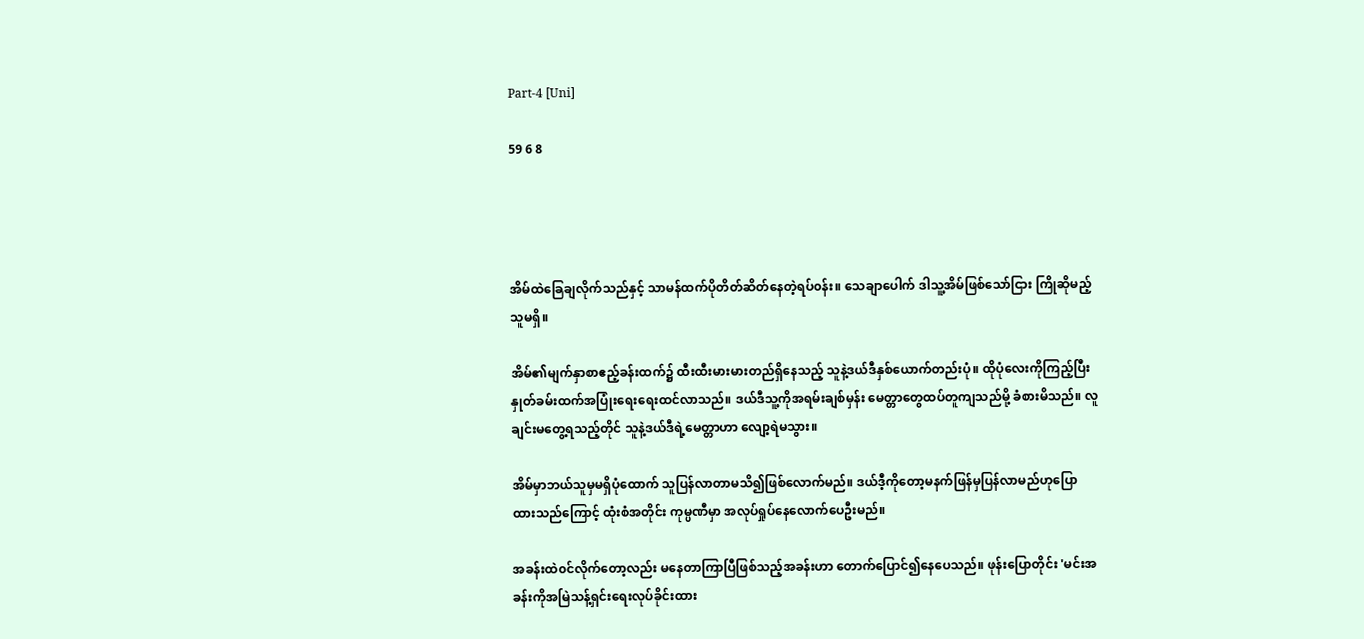Part-4 [Uni]

59 6 8




အိမ်ထဲခြေချလိုက်သည်နှင့် သာမန်ထက်ပိုတိတ်ဆိတ်နေတဲ့ရပ်၀န်း။ သေချာပေါက် ဒါသူ့အိမ်ဖြစ်သော်ငြား ကြိုဆိုမည့်သူမရှိ။

အိမ်၏မျက်နှာစာဧည့်ခန်းထက်၌ ထီးထီးမားမားတည်ရှိနေသည့် သူနဲ့ဒယ်ဒီနှစ်ယောက်တည်းပုံ။ ထိုပုံလေးကိုကြည့်ပြီး နှုတ်ခမ်းထက်အပြုံးရေးရေးထင်လာသည်။ ဒယ်ဒီသူ့ကိုအရမ်းချစ်မှန်း မေတ္တာတွေထပ်တူကျသည်မို့ ခံစားမိသည်။ လူချင်းမတွေ့ရသည့်တိုင် သူနဲ့ဒယ်ဒီရဲ့မေတ္တာဟာ လျော့ရဲမသွား။

အိမ်မှာဘယ်သူမှမရှိပုံထောက် သူပြန်လာတာမသိ၍ဖြစ်လောက်မည်။ ဒယ်ဒီ့ကိုတော့မနက်ဖြန်မှပြန်လာမည်ဟုပြောထားသည်ကြောင့် ထုံးစံအတိုင်း ကုမ္ပဏီမှာ အလုပ်ရှုပ်နေလောက်ပေဦးမည်။

အခန်းထဲ၀င်လိုက်တော့လည်း မနေတာကြာပြီဖြစ်သည့်အခန်းဟာ တောက်ပြောင်၍နေပေသည်။ ဖုန်းပြောတိုင်း 'မင်းအခန်းကိုအမြဲသန့်ရှင်းရေးလုပ်ခိုင်းထား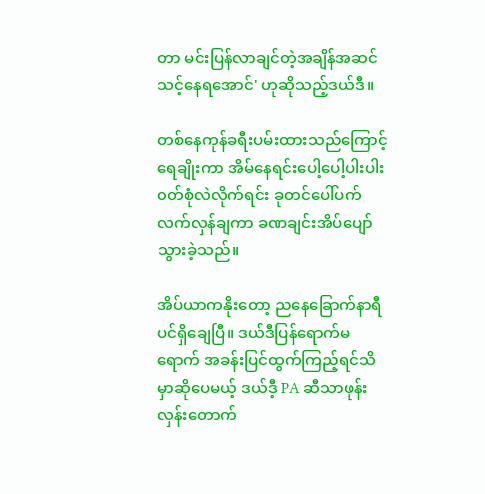တာ မင်းပြန်လာချင်တဲ့အချိန်အဆင်သင့်နေရအောင်' ဟုဆိုသည့်ဒယ်ဒီ။

တစ်နေကုန်ခရီးပမ်းထားသည်ကြောင့် ရေချိုးကာ အိမ်နေရင်းပေါ့ပေါ့ပါးပါး၀တ်စုံလဲလိုက်ရင်း ခုတင်ပေါ်ပက်လက်လှန်ချကာ ခဏချင်းအိပ်ပျော်သွားခဲ့သည်။

အိပ်ယာကနိုးတော့ ညနေခြောက်နာရီပင်ရှိချေပြီ။ ဒယ်ဒီပြန်ရောက်မရောက် အခန်းပြင်ထွက်ကြည့်ရင်သိမှာဆိုပေမယ့် ဒယ်ဒီ့ PA ဆီသာဖုန်းလှန်းတောက်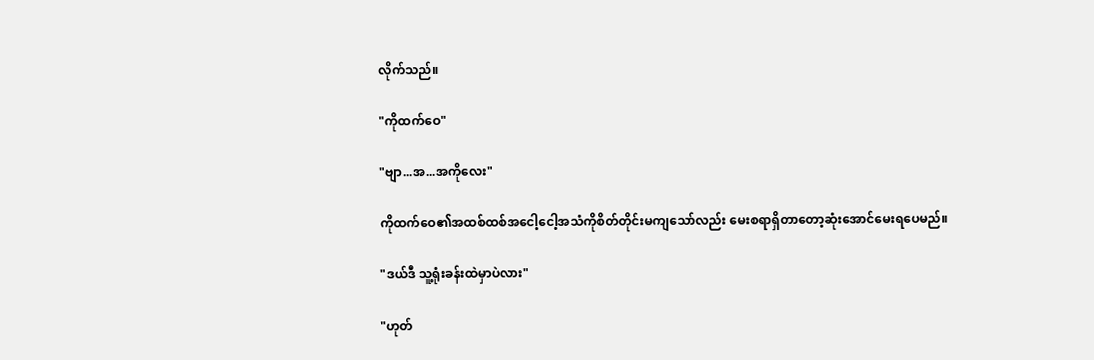လိုက်သည်။

"ကိုထက်ဝေ"

"ဗျာ...အ...အကိုလေး"

ကိုထက်ဝေ၏အထစ်ထစ်အငေါ့ငေါ့အသံကိုစိတ်တိုင်းမကျသော်လည်း မေးစရာရှိတာတော့ဆုံးအောင်မေးရပေမည်။

"ဒယ်ဒီ သူ့ရုံးခန်းထဲမှာပဲလား"

"ဟုတ်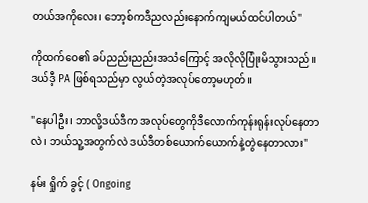တယ်အကိုလေး၊ ဘော့စ်ကဒီညလည်းနောက်ကျမယ်ထင်ပါတယ်"

ကိုထက်ဝေ၏ ခပ်ညည်းညည်းအသံကြောင့် အလိုလိုပြုံးမိသွားသည်။ ဒယ်ဒီ့ PA ဖြစ်ရသည်မှာ လွယ်တဲ့အလုပ်တော့မဟုတ်။

"နေပါဦး၊ ဘာလို့ဒယ်ဒီက အလုပ်တွေကိုဒီ‌လောက်ကုန်းရုန်းလုပ်နေတာလဲ၊ ဘယ်သူ့အတွက်လဲ ဒယ်ဒီတစ်ယောက်ယောက်နဲ့တွဲနေတာလား"

နမ်း ရှိုက် ခွင့် ( Ongoing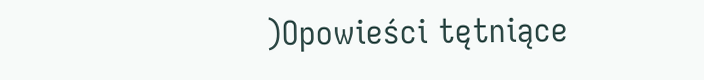)Opowieści tętniące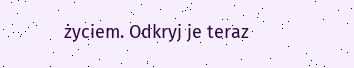życiem. Odkryj je teraz